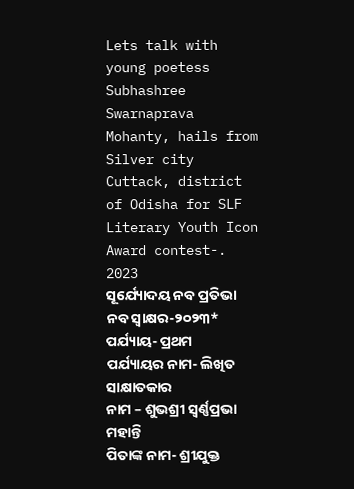Lets talk with young poetess Subhashree Swarnaprava Mohanty, hails from Silver city Cuttack, district of Odisha for SLF Literary Youth Icon Award contest-. 2023
ସୂର୍ଯ୍ୟୋଦୟ ନବ ପ୍ରତିଭା ନବ ସ୍ବାକ୍ଷର-୨୦୨୩*
ପର୍ଯ୍ୟାୟ- ପ୍ରଥମ
ପର୍ଯ୍ୟାୟର ନାମ- ଲିଖିତ ସାକ୍ଷାତକାର
ନାମ – ଶୁଭଶ୍ରୀ ସ୍ୱର୍ଣ୍ଣପ୍ରଭା ମହାନ୍ତି
ପିତାଙ୍କ ନାମ- ଶ୍ରୀଯୁକ୍ତ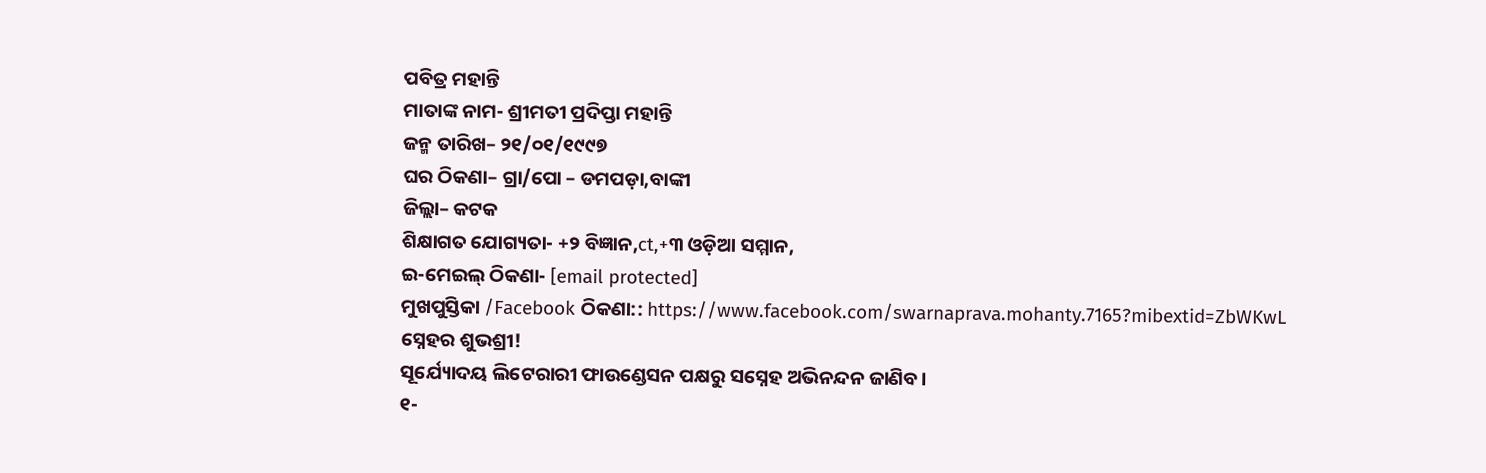ପବିତ୍ର ମହାନ୍ତି
ମାତାଙ୍କ ନାମ- ଶ୍ରୀମତୀ ପ୍ରଦିପ୍ତା ମହାନ୍ତି
ଜନ୍ମ ତାରିଖ– ୨୧/୦୧/୧୯୯୭
ଘର ଠିକଣା– ଗ୍ରା/ପୋ – ଡମପଡ଼ା,ବାଙ୍କୀ
ଜିଲ୍ଲା– କଟକ
ଶିକ୍ଷାଗତ ଯୋଗ୍ୟତା- +୨ ବିଜ୍ଞାନ,ct,+୩ ଓଡ଼ିଆ ସମ୍ମାନ,
ଇ-ମେଇଲ୍ ଠିକଣା- [email protected]
ମୁଖପୁସ୍ତିକା /Facebook ଠିକଣା:: https://www.facebook.com/swarnaprava.mohanty.7165?mibextid=ZbWKwL
ସ୍ନେହର ଶୁଭଶ୍ରୀ!
ସୂର୍ଯ୍ୟୋଦୟ ଲିଟେରାରୀ ଫାଉଣ୍ଡେସନ ପକ୍ଷରୁ ସସ୍ନେହ ଅଭିନନ୍ଦନ ଜାଣିବ।
୧-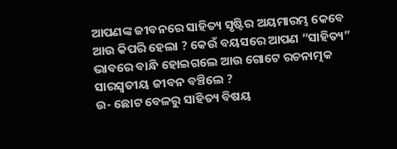ଆପଣଙ୍କ ଜୀବନରେ ସାହିତ୍ୟ ସୃଷ୍ଟିର ଅୟମାରମ୍ଭ କେବେ ଆଉ କିପରି ହେଲା ? କେଉଁ ବୟସରେ ଆପଣ “ସାହିତ୍ୟ” ଭାବରେ ବାନ୍ଧି ହୋଇଗଲେ ଆଉ ଗୋଟେ ରଚନାତ୍ମକ ସାରସ୍ବତୀୟ ଜୀବନ ବଞ୍ଚିଲେ ?
ଉ- ଛୋଟ ବେଳରୁ ସାହିତ୍ୟ ବିଷୟ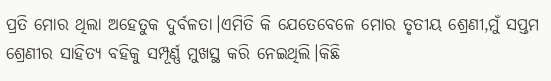ପ୍ରତି ମୋର ଥିଲା ଅହେତୁକ ଦୁର୍ବଳତା।ଏମିତି କି ଯେତେବେଳେ ମୋର ତୃତୀୟ ଶ୍ରେଣୀ,ମୁଁ ସପ୍ତମ ଶ୍ରେଣୀର ସାହିତ୍ୟ ବହିକୁ ସମ୍ପୂର୍ଣ୍ଣ ମୁଖସ୍ଥ କରି ନେଇଥିଲି।କିଛି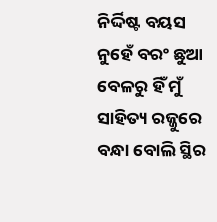ନିର୍ଦ୍ଦିଷ୍ଟ ବୟସ ନୁହେଁ ବରଂ ଛୁଆ ବେଳରୁ ହିଁ ମୁଁ ସାହିତ୍ୟ ରଜ୍ଜୁରେ ବନ୍ଧା ବୋଲି ସ୍ଥିର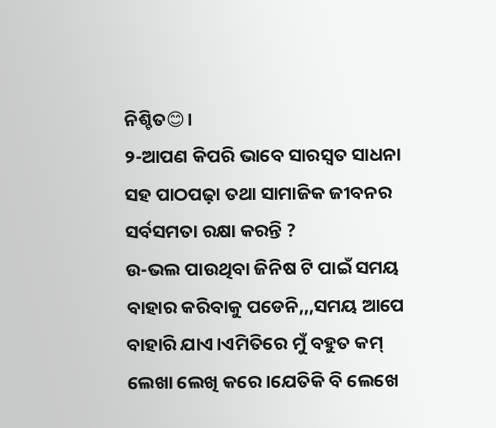ନିଶ୍ଚିତ😊।
୨-ଆପଣ କିପରି ଭାବେ ସାରସ୍ୱତ ସାଧନା ସହ ପାଠପଢ଼ା ତଥା ସାମାଜିକ ଜୀବନର ସର୍ବସମତା ରକ୍ଷା କରନ୍ତି ?
ଉ-ଭଲ ପାଉଥିବା ଜିନିଷ ଟି ପାଇଁ ସମୟ ବାହାର କରିବାକୁ ପଡେନି,,,ସମୟ ଆପେ ବାହାରି ଯାଏ।ଏମିତିରେ ମୁଁ ବହୁତ କମ୍ ଲେଖା ଲେଖି କରେ।ଯେତିକି ବି ଲେଖେ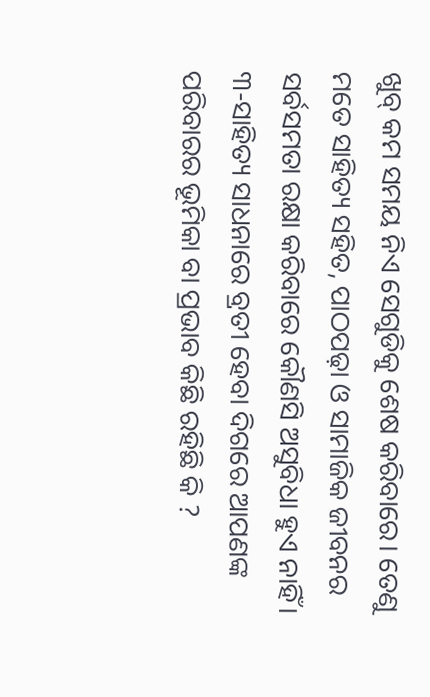ଖୁବ୍ କମ ସମୟ ନିଏ ସେଗୁଡିକୁ ଶେଷ କରିବାରେ। ତେଣୁ ମତେ ସାହିତ୍ୟ ସହିତ, ପାଠପଢ଼ା ଓ ସାମାଜିକ ଜୀବନର ସର୍ବସମତା ରକ୍ଷା କରିବାରେ କୌଣସି ଅସୁବିଧା ହୁଏ ନାହିଁ।
୩-ସାହିତ୍ୟ ସାଧନାରେ ବ୍ରତୀ ହେବା ଦିଗରେ ଆପଣଙ୍କ ପରିବାରର ଭୂମିକା ବା ପ୍ରଭାବ କିଛି ରହିଛି କି ?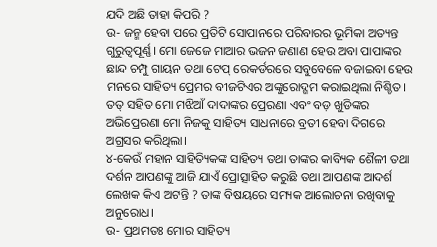ଯଦି ଅଛି ତାହା କିପରି ?
ଉ- ଜନ୍ମ ହେବା ପରେ ପ୍ରତିଟି ସୋପାନରେ ପରିବାରର ଭୂମିକା ଅତ୍ୟନ୍ତ ଗୁରୁତ୍ୱପୂର୍ଣ୍ଣ। ମୋ ଜେଜେ ମାଆର ଭଜନ ଜଣାଣ ହେଉ ଅବା ପାପାଙ୍କର ଛାନ୍ଦ ଚମ୍ପୁ ଗାୟନ ତଥା ଟେପ୍ ରେକର୍ଡରରେ ସବୁବେଳେ ବଜାଇବା ହେଉ ମନରେ ସାହିତ୍ୟ ପ୍ରେମର ବୀଜଟିଏର ଅଙ୍କୁରୋଦ୍ଗମ କରାଇଥିଲା ନିଶ୍ଚିତ। ତତ୍ ସହିତ ମୋ ମଝିଆଁ ଦାଦାଙ୍କର ପ୍ରେରଣା ଏବଂ ବଡ଼ ଖୁଡିଙ୍କର ଅଭିପ୍ରେରଣା ମୋ ନିଜକୁ ସାହିତ୍ୟ ସାଧନାରେ ବ୍ରତୀ ହେବା ଦିଗରେ ଅଗ୍ରସର କରିଥିଲା।
୪-କେଉଁ ମହାନ ସାହିତ୍ୟିକଙ୍କ ସାହିତ୍ୟ ତଥା ତାଙ୍କର କାବ୍ୟିକ ଶୈଳୀ ତଥା ଦର୍ଶନ ଆପଣଙ୍କୁ ଆଜି ଯାଏଁ ପ୍ରୋତ୍ସାହିତ କରୁଛି ତଥା ଆପଣଙ୍କ ଆଦର୍ଶ ଲେଖକ କିଏ ଅଟନ୍ତି ? ତାଙ୍କ ବିଷୟରେ ସମ୍ୟକ ଆଲୋଚନା ରଖିବାକୁ ଅନୁରୋଧ।
ଉ- ପ୍ରଥମତଃ ମୋର ସାହିତ୍ୟ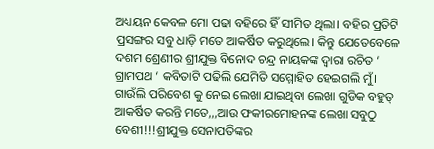ଅଧ୍ୟୟନ କେବଳ ମୋ ପଢା ବହିରେ ହିଁ ସୀମିତ ଥିଲା। ବହିର ପ୍ରତିଟି ପ୍ରସଙ୍ଗର ସବୁ ଧାଡ଼ି ମତେ ଆକର୍ଷିତ କରୁଥିଲେ। କିନ୍ତୁ ଯେତେବେଳେ ଦଶମ ଶ୍ରେଣୀର ଶ୍ରୀଯୁକ୍ତ ବିନୋଦ ଚନ୍ଦ୍ର ନାୟକଙ୍କ ଦ୍ଵାରା ରଚିତ ‘ ଗ୍ରାମପଥ ‘ କବିତାଟି ପଢିଲି ଯେମିତି ସମ୍ମୋହିତ ହେଇଗଲି ମୁଁ। ଗାଉଁଲି ପରିବେଶ କୁ ନେଇ ଲେଖା ଯାଇଥିବା ଲେଖା ଗୁଡିକ ବହୁତ୍ ଆକର୍ଷିତ କରନ୍ତି ମତେ,,,ଆଉ ଫକୀରମୋହନଙ୍କ ଲେଖା ସବୁଠୁ ବେଶୀ!!!ଶ୍ରୀଯୁକ୍ତ ସେନାପତିଙ୍କର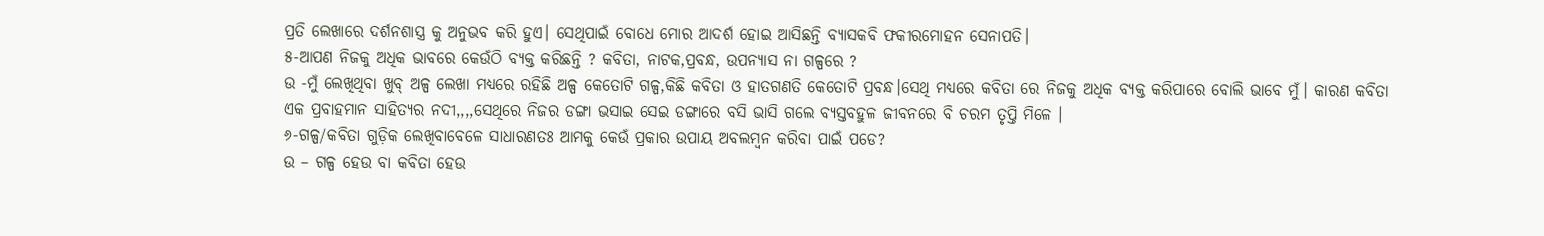ପ୍ରତି ଲେଖାରେ ଦର୍ଶନଶାସ୍ତ୍ର କୁ ଅନୁଭବ କରି ହୁଏ। ସେଥିପାଇଁ ବୋଧେ ମୋର ଆଦର୍ଶ ହୋଇ ଆସିଛନ୍ତି ବ୍ୟାସକବି ଫକୀରମୋହନ ସେନାପତି।
୫-ଆପଣ ନିଜକୁ ଅଧିକ ଭାବରେ କେଉଁଠି ବ୍ୟକ୍ତ କରିଛନ୍ତି ? କବିତା, ନାଟକ,ପ୍ରବନ୍ଧ, ଉପନ୍ୟାସ ନା ଗଳ୍ପରେ ?
ଉ -ମୁଁ ଲେଖିଥିବା ଖୁବ୍ ଅଳ୍ପ ଲେଖା ମଧ୍ୟରେ ରହିଛି ଅଳ୍ପ କେତୋଟି ଗଳ୍ପ,କିଛି କବିତା ଓ ହାତଗଣତି କେତୋଟି ପ୍ରବନ୍ଧ।ସେଥି ମଧ୍ୟରେ କବିତା ରେ ନିଜକୁ ଅଧିକ ବ୍ୟକ୍ତ କରିପାରେ ବୋଲି ଭାବେ ମୁଁ। କାରଣ କବିତା ଏକ ପ୍ରବାହମାନ ସାହିତ୍ୟର ନଦୀ,,,,ସେଥିରେ ନିଜର ଡଙ୍ଗା ଭସାଇ ସେଇ ଡଙ୍ଗାରେ ବସି ଭାସି ଗଲେ ବ୍ୟସ୍ତବହୁଳ ଜୀବନରେ ବି ଚରମ ତୃପ୍ତି ମିଳେ ।
୬-ଗଳ୍ପ/କବିତା ଗୁଡ଼ିକ ଲେଖିବାବେଳେ ସାଧାରଣତଃ ଆମକୁ କେଉଁ ପ୍ରକାର ଉପାୟ ଅବଲମ୍ବନ କରିବା ପାଇଁ ପଡେ?
ଉ – ଗଳ୍ପ ହେଉ ବା କବିତା ହେଉ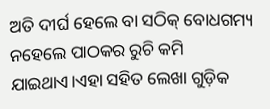ଅତି ଦୀର୍ଘ ହେଲେ ବା ସଠିକ୍ ବୋଧଗମ୍ୟ ନହେଲେ ପାଠକର ରୁଚି କମି ଯାଇଥାଏ।ଏହା ସହିତ ଲେଖା ଗୁଡ଼ିକ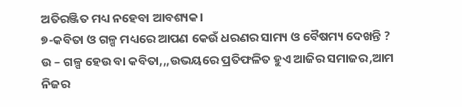ଅତିରଞ୍ଜିତ ମଧ୍ୟ ନହେବା ଆବଶ୍ୟକ।
୭-କବିତା ଓ ଗଳ୍ପ ମଧ୍ୟରେ ଆପଣ କେଉଁ ଧରଣର ସାମ୍ୟ ଓ ବୈଷମ୍ୟ ଦେଖନ୍ତି ?
ଉ – ଗଳ୍ପ ହେଉ ବା କବିତା,,,ଉଭୟରେ ପ୍ରତିଫଳିତ ହୁଏ ଆଜିର ସମାଜର,ଆମ ନିଜର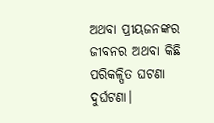ଅଥବା ପ୍ରୀୟଜନଙ୍କର ଜୀବନର ଅଥବା କିଛି ପରିକଳ୍ପିତ ଘଟଣା ଦୁର୍ଘଟଣା।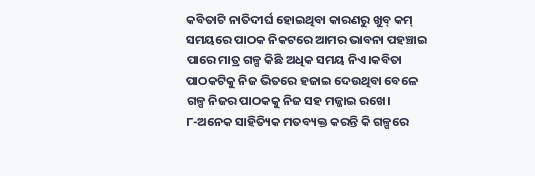କବିତାଟି ନାତିଦୀର୍ଘ ହୋଇଥିବା କାରଣରୁ ଖୁବ୍ କମ୍ ସମୟରେ ପାଠକ ନିକଟରେ ଆମର ଭାବନା ପହଞ୍ଚାଇ ପାରେ ମାତ୍ର ଗଳ୍ପ କିଛି ଅଧିକ ସମୟ ନିଏ।କବିତା ପାଠକଟିକୁ ନିଜ ଭିତରେ ହଜାଇ ଦେଉଥିବା ବେଳେ ଗଳ୍ପ ନିଜର ପାଠକକୁ ନିଜ ସହ ମଜ୍ଜାଇ ରଖେ।
୮-ଅନେକ ସାହିତ୍ୟିକ ମତବ୍ୟକ୍ତ କରନ୍ତି କି ଗଳ୍ପରେ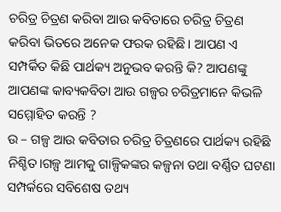ଚରିତ୍ର ଚିତ୍ରଣ କରିବା ଆଉ କବିତାରେ ଚରିତ୍ର ଚିତ୍ରଣ କରିବା ଭିତରେ ଅନେକ ଫରକ ରହିଛି। ଆପଣ ଏ ସମ୍ପର୍କିତ କିଛି ପାର୍ଥକ୍ୟ ଅନୁଭବ କରନ୍ତି କି? ଆପଣଙ୍କୁ ଆପଣଙ୍କ କାବ୍ୟକବିତା ଆଉ ଗଳ୍ପର ଚରିତ୍ରମାନେ କିଭଳି ସମ୍ମୋହିତ କରନ୍ତି ?
ଉ – ଗଳ୍ପ ଆଉ କବିତାର ଚରିତ୍ର ଚିତ୍ରଣରେ ପାର୍ଥକ୍ୟ ରହିଛି ନିଶ୍ଚିତ।ଗଳ୍ପ ଆମକୁ ଗାଳ୍ପିକଙ୍କର କଳ୍ପନା ତଥା ବର୍ଣ୍ଣିତ ଘଟଣା ସମ୍ପର୍କରେ ସବିଶେଷ ତଥ୍ୟ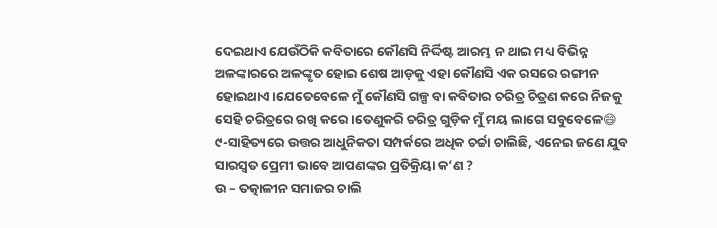ଦେଇଥାଏ ଯେଉଁଠିକି କବିତାରେ କୌଣସି ନିର୍ଦ୍ଦିଷ୍ଟ ଆରମ୍ଭ ନ ଥାଇ ମଧ୍ୟ ବିଭିନ୍ନ ଅଳଙ୍କାରରେ ଅଳଙ୍କୃତ ହୋଇ ଶେଷ ଆଡ଼କୁ ଏହା କୌଣସି ଏକ ରସରେ ରଙ୍ଗୀନ ହୋଇଥାଏ।ଯେତେବେଳେ ମୁଁ କୌଣସି ଗଳ୍ପ ବା କବିତାର ଚରିତ୍ର ଚିତ୍ରଣ କରେ ନିଜକୁ ସେହି ଚରିତ୍ରରେ ରଖି କରେ।ତେଣୁକରି ଚରିତ୍ର ଗୁଡ଼ିକ ମୁଁ ମୟ ଲାଗେ ସବୁବେଳେ😄
୯-ସାହିତ୍ୟରେ ଉତ୍ତର ଆଧୁନିକତା ସମ୍ପର୍କରେ ଅଧିକ ଚର୍ଚ୍ଚା ଚାଲିଛି, ଏନେଇ ଜଣେ ଯୁବ ସାରସ୍ୱତ ପ୍ରେମୀ ଭାବେ ଆପଣଙ୍କର ପ୍ରତିକ୍ରିୟା କ’ଣ ?
ଉ – ତତ୍କାଳୀନ ସମାଜର ଚାଲି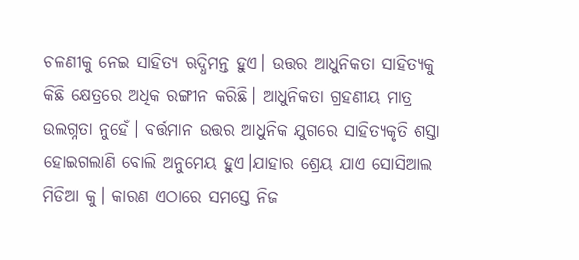ଚଳଣୀକୁ ନେଇ ସାହିତ୍ୟ ଋଦ୍ଧିମନ୍ତ ହୁଏ। ଉତ୍ତର ଆଧୁନିକତା ସାହିତ୍ୟକୁ କିଛି କ୍ଷେତ୍ରରେ ଅଧିକ ରଙ୍ଗୀନ କରିଛି। ଆଧୁନିକତା ଗ୍ରହଣୀୟ ମାତ୍ର ଉଲଗ୍ନତା ନୁହେଁ। ବର୍ତ୍ତମାନ ଉତ୍ତର ଆଧୁନିକ ଯୁଗରେ ସାହିତ୍ୟକୃତି ଶସ୍ତା ହୋଇଗଲାଣି ବୋଲି ଅନୁମେୟ ହୁଏ।ଯାହାର ଶ୍ରେୟ ଯାଏ ସୋସିଆଲ ମିଡିଆ କୁ। କାରଣ ଏଠାରେ ସମସ୍ତେ ନିଜ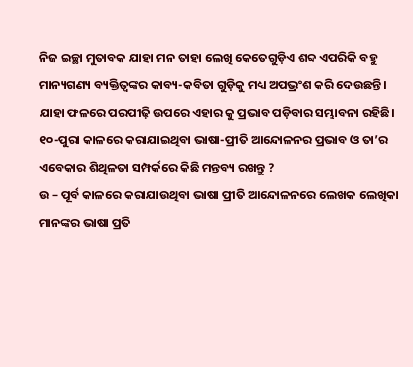ନିଜ ଇଚ୍ଛା ମୁତାବକ ଯାହା ମନ ତାହା ଲେଖି କେତେଗୁଡ଼ିଏ ଶବ୍ଦ ଏପରିକି ବହୁ ମାନ୍ୟଗଣ୍ୟ ବ୍ୟକ୍ତିତ୍ଵଙ୍କର କାବ୍ୟ-କବିତା ଗୁଡ଼ିକୁ ମଧ୍ୟ ଅପଭ୍ରଂଶ କରି ଦେଉଛନ୍ତି। ଯାହା ଫଳରେ ପରପୀଢ଼ି ଉପରେ ଏହାର କୁ ପ୍ରଭାବ ପଡ଼ିବାର ସମ୍ଭାବନା ରହିଛି।
୧୦-ପୁରା କାଳରେ କରାଯାଇଥିବା ଭାଷା-ପ୍ରୀତି ଆନ୍ଦୋଳନର ପ୍ରଭାବ ଓ ତା’ର ଏବେକାର ଶିଥିଳତା ସମ୍ପର୍କରେ କିଛି ମନ୍ତବ୍ୟ ରଖନ୍ତୁ ?
ଉ – ପୂର୍ବ କାଳରେ କରାଯାଉଥିବା ଭାଷା ପ୍ରୀତି ଆନ୍ଦୋଳନରେ ଲେଖକ ଲେଖିକା ମାନଙ୍କର ଭାଷା ପ୍ରତି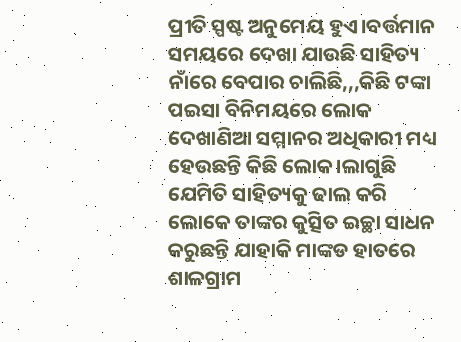ପ୍ରୀତି ସ୍ପଷ୍ଟ ଅନୁମେୟ ହୁଏ।ବର୍ତ୍ତମାନ ସମୟରେ ଦେଖା ଯାଉଛି ସାହିତ୍ୟ ନାଁରେ ବେପାର ଚାଲିଛି,,,କିଛି ଟଙ୍କା ପଇସା ବିନିମୟରେ ଲୋକ ଦେଖାଣିଆ ସମ୍ମାନର ଅଧିକାରୀ ମଧ୍ୟ ହେଉଛନ୍ତି କିଛି ଲୋକ।ଲାଗୁଛି ଯେମିତି ସାହିତ୍ୟକୁ ଢାଲ କରି ଲୋକେ ତାଙ୍କର କୁତ୍ସିତ ଇଚ୍ଛା ସାଧନ କରୁଛନ୍ତି ଯାହାକି ମାଙ୍କଡ ହାତରେ ଶାଳଗ୍ରାମ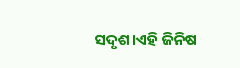ସଦୃଶ।ଏହି ଜିନିଷ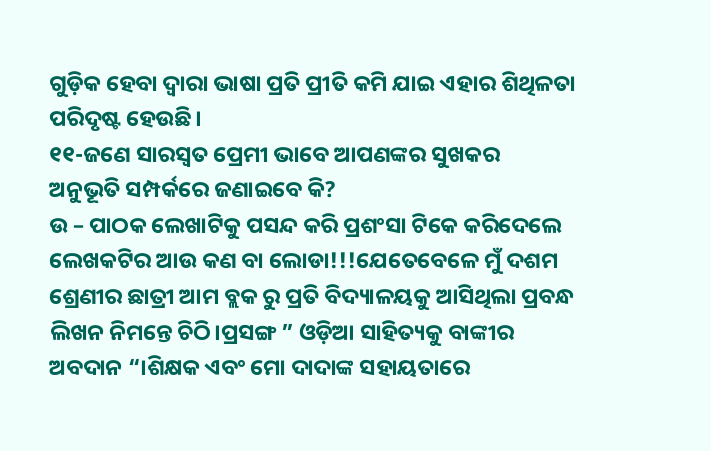ଗୁଡ଼ିକ ହେବା ଦ୍ଵାରା ଭାଷା ପ୍ରତି ପ୍ରୀତି କମି ଯାଇ ଏହାର ଶିଥିଳତା ପରିଦୃଷ୍ଟ ହେଉଛି।
୧୧-ଜଣେ ସାରସ୍ୱତ ପ୍ରେମୀ ଭାବେ ଆପଣଙ୍କର ସୁଖକର ଅନୁଭୂତି ସମ୍ପର୍କରେ ଜଣାଇବେ କି?
ଉ – ପାଠକ ଲେଖାଟିକୁ ପସନ୍ଦ କରି ପ୍ରଶଂସା ଟିକେ କରିଦେଲେ ଲେଖକଟିର ଆଉ କଣ ବା ଲୋଡା!!!ଯେତେବେଳେ ମୁଁ ଦଶମ ଶ୍ରେଣୀର ଛାତ୍ରୀ ଆମ ବ୍ଲକ ରୁ ପ୍ରତି ବିଦ୍ୟାଳୟକୁ ଆସିଥିଲା ପ୍ରବନ୍ଧ ଲିଖନ ନିମନ୍ତେ ଚିଠି।ପ୍ରସଙ୍ଗ ” ଓଡ଼ିଆ ସାହିତ୍ୟକୁ ବାଙ୍କୀର ଅବଦାନ “।ଶିକ୍ଷକ ଏବଂ ମୋ ଦାଦାଙ୍କ ସହାୟତାରେ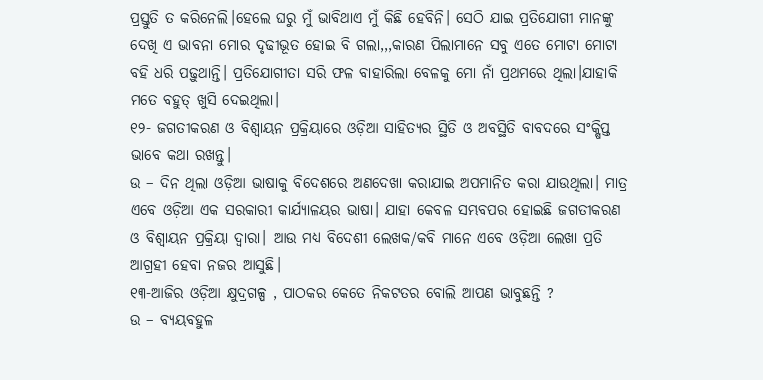ପ୍ରସ୍ତୁତି ତ କରିନେଲି।ହେଲେ ଘରୁ ମୁଁ ଭାବିଥାଏ ମୁଁ କିଛି ହେବିନି। ସେଠି ଯାଇ ପ୍ରତିଯୋଗୀ ମାନଙ୍କୁ ଦେଖି ଏ ଭାବନା ମୋର ଦୃଢୀଭୂତ ହୋଇ ବି ଗଲା,,,କାରଣ ପିଲାମାନେ ସବୁ ଏତେ ମୋଟା ମୋଟା ବହି ଧରି ପଢ଼ୁଥାନ୍ତି। ପ୍ରତିଯୋଗୀତା ସରି ଫଳ ବାହାରିଲା ବେଳକୁ ମୋ ନାଁ ପ୍ରଥମରେ ଥିଲା।ଯାହାକି ମତେ ବହୁତ୍ ଖୁସି ଦେଇଥିଲା।
୧୨- ଜଗତୀକରଣ ଓ ବିଶ୍ବାୟନ ପ୍ରକ୍ରିୟାରେ ଓଡ଼ିଆ ସାହିତ୍ୟର ସ୍ଥିତି ଓ ଅବସ୍ଥିତି ବାବଦରେ ସଂକ୍ଷିପ୍ତ ଭାବେ କଥା ରଖନ୍ତୁ।
ଉ – ଦିନ ଥିଲା ଓଡ଼ିଆ ଭାଷାକୁ ବିଦେଶରେ ଅଣଦେଖା କରାଯାଇ ଅପମାନିତ କରା ଯାଉଥିଲା। ମାତ୍ର ଏବେ ଓଡ଼ିଆ ଏକ ସରକାରୀ କାର୍ଯ୍ୟାଳୟର ଭାଷା। ଯାହା କେବଳ ସମ୍ଭବପର ହୋଇଛି ଜଗତୀକରଣ ଓ ବିଶ୍ୱାୟନ ପ୍ରକ୍ରିୟା ଦ୍ଵାରା। ଆଉ ମଧ୍ୟ ବିଦେଶୀ ଲେଖକ/କବି ମାନେ ଏବେ ଓଡ଼ିଆ ଲେଖା ପ୍ରତି ଆଗ୍ରହୀ ହେବା ନଜର ଆସୁଛି।
୧୩-ଆଜିର ଓଡ଼ିଆ କ୍ଷୁଦ୍ରଗଳ୍ପ , ପାଠକର କେତେ ନିକଟତର ବୋଲି ଆପଣ ଭାବୁଛନ୍ତି ?
ଉ – ବ୍ୟୟବହୁଳ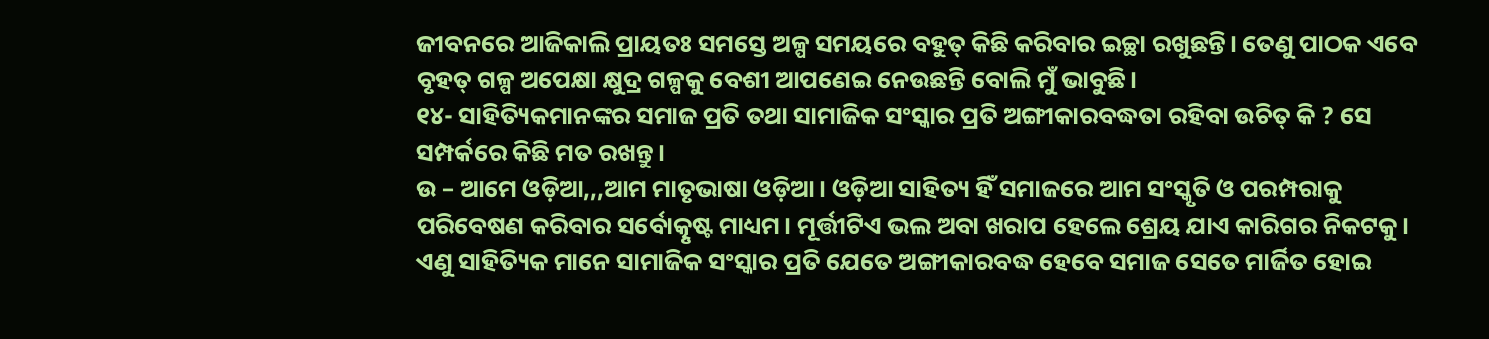ଜୀବନରେ ଆଜିକାଲି ପ୍ରାୟତଃ ସମସ୍ତେ ଅଳ୍ପ ସମୟରେ ବହୁତ୍ କିଛି କରିବାର ଇଚ୍ଛା ରଖୁଛନ୍ତି। ତେଣୁ ପାଠକ ଏବେ ବୃହତ୍ ଗଳ୍ପ ଅପେକ୍ଷା କ୍ଷୁଦ୍ର ଗଳ୍ପକୁ ବେଶୀ ଆପଣେଇ ନେଉଛନ୍ତି ବୋଲି ମୁଁ ଭାବୁଛି।
୧୪- ସାହିତ୍ୟିକମାନଙ୍କର ସମାଜ ପ୍ରତି ତଥା ସାମାଜିକ ସଂସ୍କାର ପ୍ରତି ଅଙ୍ଗୀକାରବଦ୍ଧତା ରହିବା ଉଚିତ୍ କି ? ସେ ସମ୍ପର୍କରେ କିଛି ମତ ରଖନ୍ତୁ।
ଉ – ଆମେ ଓଡ଼ିଆ,,,ଆମ ମାତୃଭାଷା ଓଡ଼ିଆ। ଓଡ଼ିଆ ସାହିତ୍ୟ ହିଁ ସମାଜରେ ଆମ ସଂସ୍କୃତି ଓ ପରମ୍ପରାକୁ ପରିବେଷଣ କରିବାର ସର୍ବୋତ୍କୃଷ୍ଟ ମାଧ୍ୟମ। ମୂର୍ତ୍ତୀଟିଏ ଭଲ ଅବା ଖରାପ ହେଲେ ଶ୍ରେୟ ଯାଏ କାରିଗର ନିକଟକୁ। ଏଣୁ ସାହିତ୍ୟିକ ମାନେ ସାମାଜିକ ସଂସ୍କାର ପ୍ରତି ଯେତେ ଅଙ୍ଗୀକାରବଦ୍ଧ ହେବେ ସମାଜ ସେତେ ମାର୍ଜିତ ହୋଇ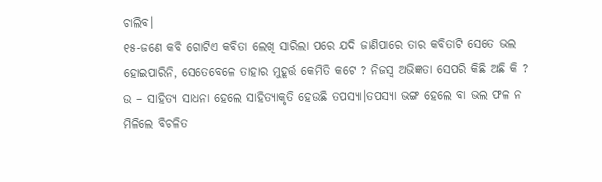ଚାଲିବ।
୧୫-ଜଣେ କବି ଗୋଟିଏ କବିତା ଲେଖି ସାରିଲା ପରେ ଯଦି ଜାଣିପାରେ ତାର କବିତାଟି ସେତେ ଭଲ ହୋଇପାରିନି, ସେତେବେଳେ ତାହାର ମୁହୂର୍ତ୍ତ କେମିତି କଟେ ? ନିଜସ୍ବ ଅଭିଜ୍ଞତା ସେପରି କିଛି ଅଛି କି ?
ଉ – ସାହିତ୍ୟ ସାଧନା ହେଲେ ସାହିତ୍ୟାକୃତି ହେଉଛି ତପସ୍ୟା।ତପସ୍ୟା ଭଙ୍ଗ ହେଲେ ବା ଭଲ ଫଳ ନ ମିଳିଲେ ବିଚଳିତ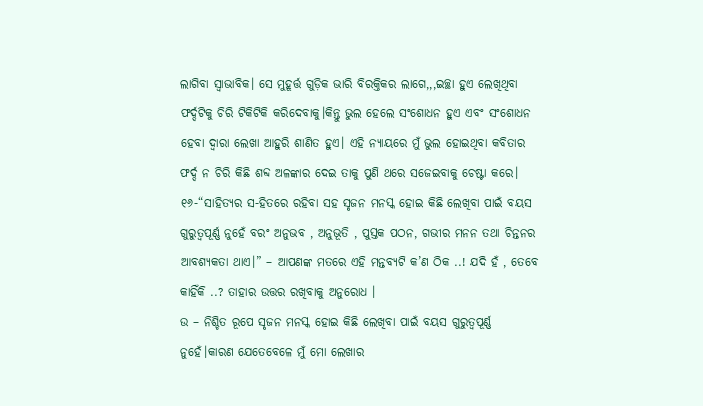ଲାଗିବା ସ୍ଵାଭାବିକ। ସେ ମୁହୂର୍ତ୍ତ ଗୁଡ଼ିକ ଭାରି ବିରକ୍ତିକର ଲାଗେ,,,ଇଚ୍ଛା ହୁଏ ଲେଖିଥିବା ଫର୍ଦ୍ଦଟିକୁ ଚିରି ଟିକିଟିକି କରିଦେବାକୁ।କିନ୍ତୁ ଭୁଲ ହେଲେ ସଂଶୋଧନ ହୁଏ ଏବଂ ସଂଶୋଧନ ହେବା ଦ୍ଵାରା ଲେଖା ଆହୁରି ଶାଣିତ ହୁଏ। ଏହି ନ୍ୟାୟରେ ମୁଁ ଭୁଲ ହୋଇଥିବା କବିତାର ଫର୍ଦ୍ଦ ନ ଚିରି କିଛି ଶବ୍ଦ ଅଳଙ୍କାର ଦେଇ ତାକୁ ପୁଣି ଥରେ ସଜେଇବାକୁ ଚେଷ୍ଟା କରେ।
୧୬-“ସାହିତ୍ୟର ସ-ହିତରେ ରହିବା ସହ ସୃଜନ ମନସ୍କ ହୋଇ କିଛି ଲେଖିବା ପାଇଁ ବୟସ ଗୁରୁତ୍ୱପୂର୍ଣ୍ଣ ନୁହେଁ ବରଂ ଅନୁଭବ , ଅନୁଭୂତି , ପୁସ୍ତକ ପଠନ, ଗଭୀର ମନନ ତଥା ଚିନ୍ତନର ଆବଶ୍ୟକତା ଥାଏ।” – ଆପଣଙ୍କ ମତରେ ଏହି ମନ୍ତବ୍ୟଟି କ’ଣ ଠିକ ..! ଯଦି ହଁ , ତେବେ କାହିଁକି ..? ତାହାର ଉତ୍ତର ରଖିବାକୁ ଅନୁରୋଧ ।
ଉ – ନିଶ୍ଚିତ ରୂପେ ସୃଜନ ମନସ୍କ ହୋଇ କିଛି ଲେଖିବା ପାଇଁ ବୟସ ଗୁରୁତ୍ୱପୂର୍ଣ୍ଣ ନୁହେଁ।କାରଣ ଯେତେବେଳେ ମୁଁ ମୋ ଲେଖାର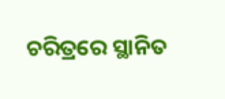ଚରିତ୍ରରେ ସ୍ଥାନିତ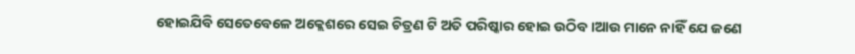ହୋଇଯିବି ସେତେବେଳେ ଅକ୍ଲେଶରେ ସେଇ ଚିତ୍ରଣ ଟି ଅତି ପରିଷ୍କାର ହୋଇ ଉଠିବ।ଆଉ ମାନେ ନାହିଁ ଯେ ଜଣେ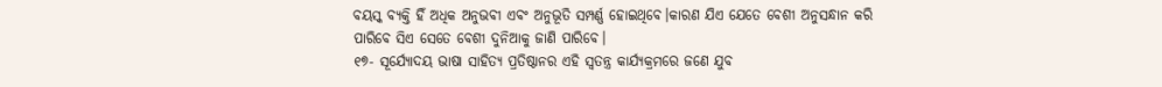ବୟସ୍କ ବ୍ୟକ୍ତି ହିଁ ଅଧିକ ଅନୁଭବୀ ଏବଂ ଅନୁଭୂତି ସମ୍ପର୍ଣ୍ଣ ହୋଇଥିବେ।କାରଣ ଯିଏ ଯେତେ ବେଶୀ ଅନୁସନ୍ଧାନ କରି ପାରିବେ ସିଏ ସେତେ ବେଶୀ ଦୁନିଆକୁ ଜାଣି ପାରିବେ।
୧୭- ସୂର୍ଯ୍ୟୋଦୟ ଭାଷା ସାହିତ୍ୟ ପ୍ରତିଷ୍ଠାନର ଏହି ସ୍ୱତନ୍ତ୍ର କାର୍ଯ୍ୟକ୍ରମରେ ଜଣେ ଯୁବ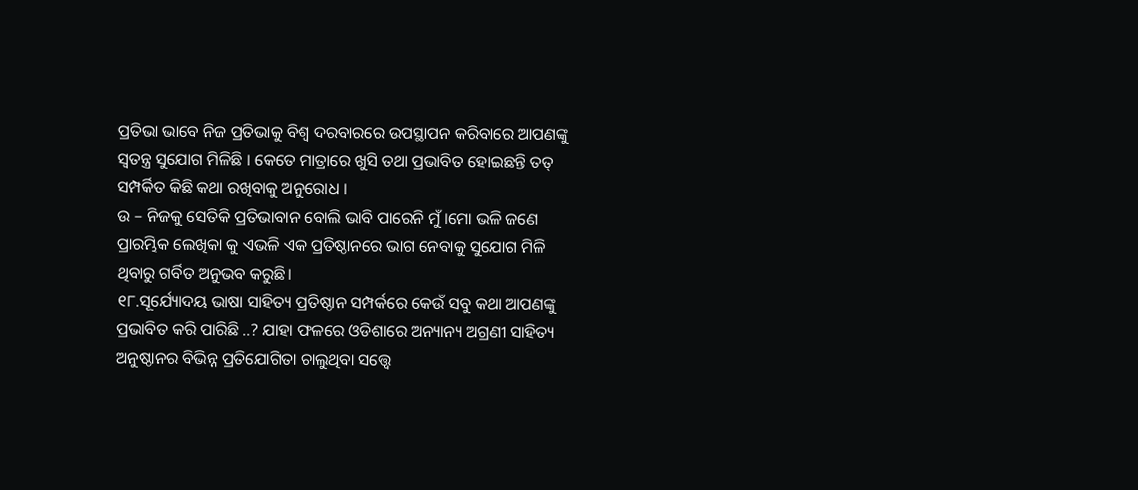ପ୍ରତିଭା ଭାବେ ନିଜ ପ୍ରତିଭାକୁ ବିଶ୍ୱ ଦରବାରରେ ଉପସ୍ଥାପନ କରିବାରେ ଆପଣଙ୍କୁ ସ୍ୱତନ୍ତ୍ର ସୁଯୋଗ ମିଳିଛି । କେତେ ମାତ୍ରାରେ ଖୁସି ତଥା ପ୍ରଭାବିତ ହୋଇଛନ୍ତି ତତ୍ ସମ୍ପର୍କିତ କିଛି କଥା ରଖିବାକୁ ଅନୁରୋଧ ।
ଉ – ନିଜକୁ ସେତିକି ପ୍ରତିଭାବାନ ବୋଲି ଭାବି ପାରେନି ମୁଁ।ମୋ ଭଳି ଜଣେ ପ୍ରାରମ୍ଭିକ ଲେଖିକା କୁ ଏଭଳି ଏକ ପ୍ରତିଷ୍ଠାନରେ ଭାଗ ନେବାକୁ ସୁଯୋଗ ମିଳି ଥିବାରୁ ଗର୍ବିତ ଅନୁଭବ କରୁଛି।
୧୮.ସୂର୍ଯ୍ୟୋଦୟ ଭାଷା ସାହିତ୍ୟ ପ୍ରତିଷ୍ଠାନ ସମ୍ପର୍କରେ କେଉଁ ସବୁ କଥା ଆପଣଙ୍କୁ ପ୍ରଭାବିତ କରି ପାରିଛି ..? ଯାହା ଫଳରେ ଓଡିଶାରେ ଅନ୍ୟାନ୍ୟ ଅଗ୍ରଣୀ ସାହିତ୍ୟ ଅନୁଷ୍ଠାନର ବିଭିନ୍ନ ପ୍ରତିଯୋଗିତା ଚାଲୁଥିବା ସତ୍ତ୍ୱେ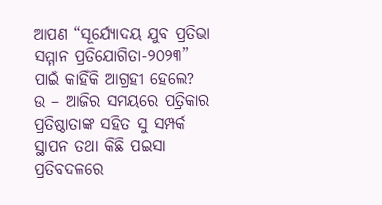ଆପଣ “ସୂର୍ଯ୍ୟୋଦୟ ଯୁବ ପ୍ରତିଭା ସମ୍ମାନ ପ୍ରତିଯୋଗିତା-୨୦୨୩” ପାଇଁ କାହିଁକି ଆଗ୍ରହୀ ହେଲେ?
ଉ – ଆଜିର ସମୟରେ ପତ୍ରିକାର ପ୍ରତିଷ୍ଠାତାଙ୍କ ସହିତ ସୁ ସମ୍ପର୍କ ସ୍ଥାପନ ତଥା କିଛି ପଇସା ପ୍ରତିବଦଳରେ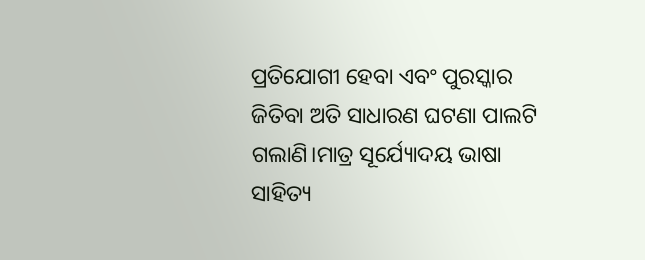ପ୍ରତିଯୋଗୀ ହେବା ଏବଂ ପୁରସ୍କାର ଜିତିବା ଅତି ସାଧାରଣ ଘଟଣା ପାଲଟି ଗଲାଣି।ମାତ୍ର ସୂର୍ଯ୍ୟୋଦୟ ଭାଷା ସାହିତ୍ୟ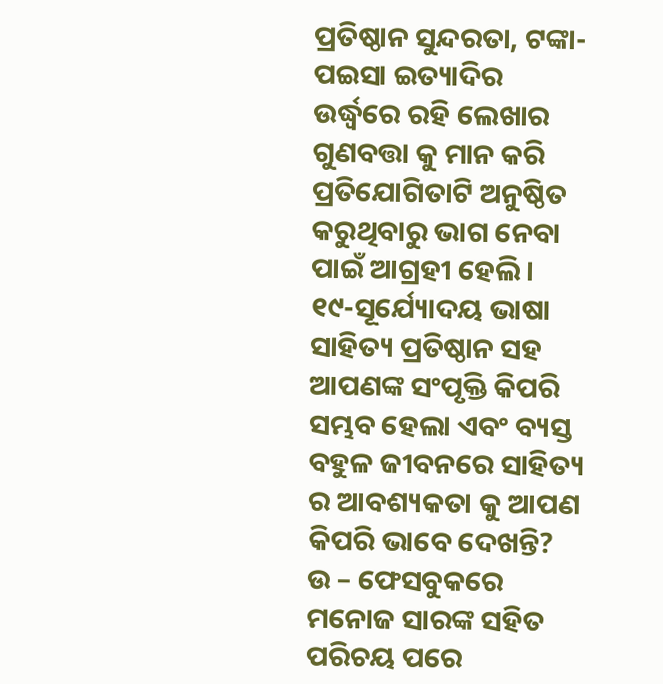ପ୍ରତିଷ୍ଠାନ ସୁନ୍ଦରତା, ଟଙ୍କା- ପଇସା ଇତ୍ୟାଦିର ଉର୍ଦ୍ଧ୍ବରେ ରହି ଲେଖାର ଗୁଣବତ୍ତା କୁ ମାନ କରି ପ୍ରତିଯୋଗିତାଟି ଅନୁଷ୍ଠିତ କରୁଥିବାରୁ ଭାଗ ନେବା ପାଇଁ ଆଗ୍ରହୀ ହେଲି।
୧୯-ସୂର୍ଯ୍ୟୋଦୟ ଭାଷା ସାହିତ୍ୟ ପ୍ରତିଷ୍ଠାନ ସହ ଆପଣଙ୍କ ସଂପୃକ୍ତି କିପରି ସମ୍ଭବ ହେଲା ଏବଂ ବ୍ୟସ୍ତ ବହୁଳ ଜୀବନରେ ସାହିତ୍ୟ ର ଆବଶ୍ୟକତା କୁ ଆପଣ କିପରି ଭାବେ ଦେଖନ୍ତି?
ଉ – ଫେସବୁକରେ ମନୋଜ ସାରଙ୍କ ସହିତ ପରିଚୟ ପରେ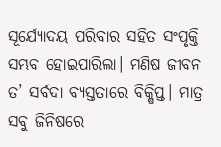ସୂର୍ଯ୍ୟୋଦୟ ପରିବାର ସହିତ ସଂପୃକ୍ତି ସମ୍ଭବ ହୋଇପାରିଲା। ମଣିଷ ଜୀବନ ତ’ ସର୍ବଦା ବ୍ୟସ୍ତତାରେ ବିକ୍ଷିପ୍ତ। ମାତ୍ର ସବୁ ଜିନିଷରେ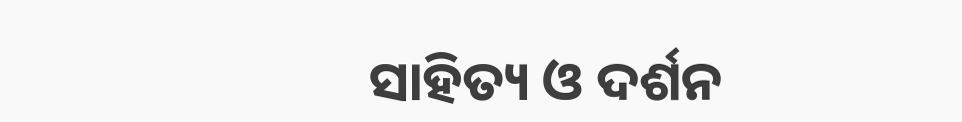ସାହିତ୍ୟ ଓ ଦର୍ଶନ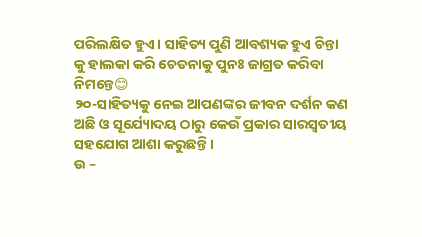ପରିଲକ୍ଷିତ ହୁଏ। ସାହିତ୍ୟ ପୁଣି ଆବଶ୍ୟକ ହୁଏ ଚିନ୍ତା କୁ ହାଲକା କରି ଚେତନାକୁ ପୁନଃ ଜାଗ୍ରତ କରିବା ନିମନ୍ତେ😊
୨୦-ସାହିତ୍ୟକୁ ନେଇ ଆପଣଙ୍କର ଜୀବନ ଦର୍ଶନ କଣ ଅଛି ଓ ସୂର୍ଯ୍ୟୋଦୟ ଠାରୁ କେଉଁ ପ୍ରକାର ସାରସ୍ବତୀୟ ସହଯୋଗ ଆଶା କରୁଛନ୍ତି।
ଉ –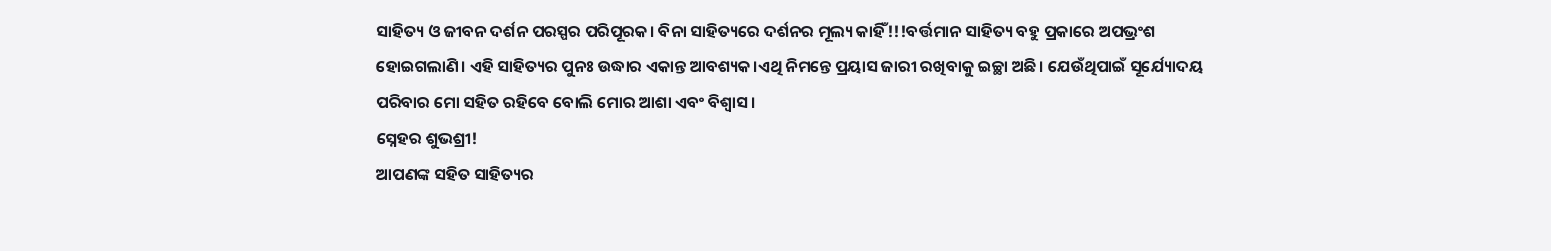ସାହିତ୍ୟ ଓ ଜୀବନ ଦର୍ଶନ ପରସ୍ପର ପରିପୂରକ। ବିନା ସାହିତ୍ୟରେ ଦର୍ଶନର ମୂଲ୍ୟ କାହିଁ!!!ବର୍ତ୍ତମାନ ସାହିତ୍ୟ ବହୁ ପ୍ରକାରେ ଅପଭ୍ରଂଶ ହୋଇଗଲାଣି। ଏହି ସାହିତ୍ୟର ପୁନଃ ଉଦ୍ଧାର ଏକାନ୍ତ ଆବଶ୍ୟକ।ଏଥି ନିମନ୍ତେ ପ୍ରୟାସ ଜାରୀ ରଖିବାକୁ ଇଚ୍ଛା ଅଛି। ଯେଉଁଥିପାଇଁ ସୂର୍ଯ୍ୟୋଦୟ ପରିବାର ମୋ ସହିତ ରହିବେ ବୋଲି ମୋର ଆଶା ଏବଂ ବିଶ୍ୱାସ।
ସ୍ନେହର ଶୁଭଶ୍ରୀ!
ଆପଣଙ୍କ ସହିତ ସାହିତ୍ୟର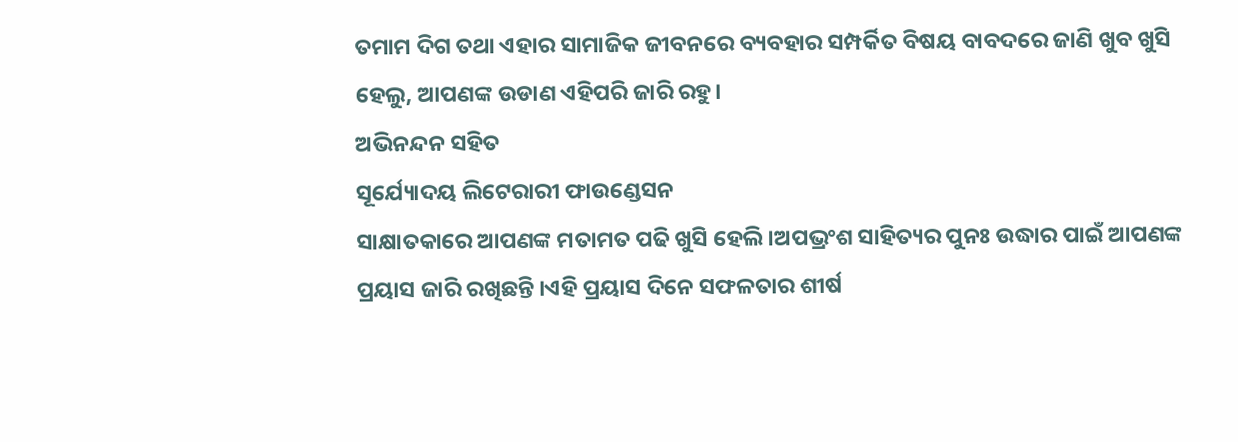ତମାମ ଦିଗ ତଥା ଏହାର ସାମାଜିକ ଜୀବନରେ ବ୍ୟବହାର ସମ୍ପର୍କିତ ବିଷୟ ବାବଦରେ ଜାଣି ଖୁବ ଖୁସି ହେଲୁ, ଆପଣଙ୍କ ଉଡାଣ ଏହିପରି ଜାରି ରହୁ।
ଅଭିନନ୍ଦନ ସହିତ
ସୂର୍ଯ୍ୟୋଦୟ ଲିଟେରାରୀ ଫାଉଣ୍ଡେସନ
ସାକ୍ଷାତକାରେ ଆପଣଙ୍କ ମତାମତ ପଢି ଖୁସି ହେଲି।ଅପଭ୍ରଂଶ ସାହିତ୍ୟର ପୁନଃ ଉଦ୍ଧାର ପାଇଁ ଆପଣଙ୍କ ପ୍ରୟାସ ଜାରି ରଖିଛନ୍ତି ।ଏହି ପ୍ରୟାସ ଦିନେ ସଫଳତାର ଶୀର୍ଷ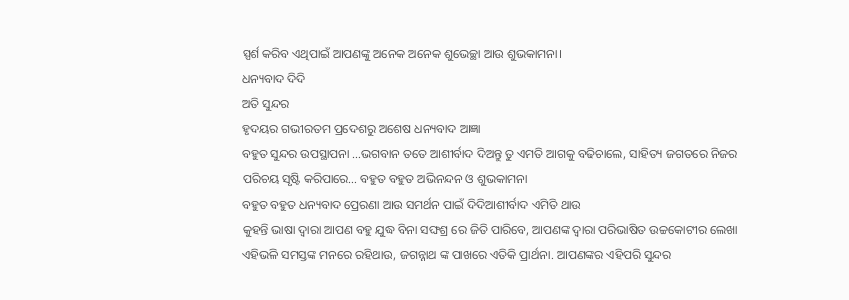ସ୍ପର୍ଶ କରିବ ଏଥିପାଇଁ ଆପଣଙ୍କୁ ଅନେକ ଅନେକ ଶୁଭେଚ୍ଛା ଆଉ ଶୁଭକାମନା।
ଧନ୍ୟବାଦ ଦିଦି
ଅତି ସୁନ୍ଦର
ହୃଦୟର ଗଭୀରତମ ପ୍ରଦେଶରୁ ଅଶେଷ ଧନ୍ୟବାଦ ଆଜ୍ଞା
ବହୁତ ସୁନ୍ଦର ଉପସ୍ଥାପନା …ଭଗବାନ ତତେ ଆଶୀର୍ବାଦ ଦିଅନ୍ତୁ ତୁ ଏମତି ଆଗକୁ ବଢିଚାଲେ, ସାହିତ୍ୟ ଜଗତରେ ନିଜର ପରିଚୟ ସୃଷ୍ଟି କରିପାରେ… ବହୁତ ବହୁତ ଅଭିନନ୍ଦନ ଓ ଶୁଭକାମନା
ବହୁତ ବହୁତ ଧନ୍ୟବାଦ ପ୍ରେରଣା ଆଉ ସମର୍ଥନ ପାଇଁ ଦିଦିଆଶୀର୍ବାଦ ଏମିତି ଥାଉ
କୁହନ୍ତି ଭାଷା ଦ୍ୱାରା ଆପଣ ବହୁ ଯୁଦ୍ଧ ବିନା ସଙ୍ଘଶ୍ର ରେ ଜିତି ପାରିବେ, ଆପଣଙ୍କ ଦ୍ୱାରା ପରିଭାଷିତ ଉଚ୍ଚକୋଟୀର ଲେଖା ଏହିଭଳି ସମସ୍ତଙ୍କ ମନରେ ରହିଥାଉ, ଜଗନ୍ନାଥ ଙ୍କ ପାଖରେ ଏତିକି ପ୍ରାର୍ଥନା. ଆପଣଙ୍କର ଏହିପରି ସୁନ୍ଦର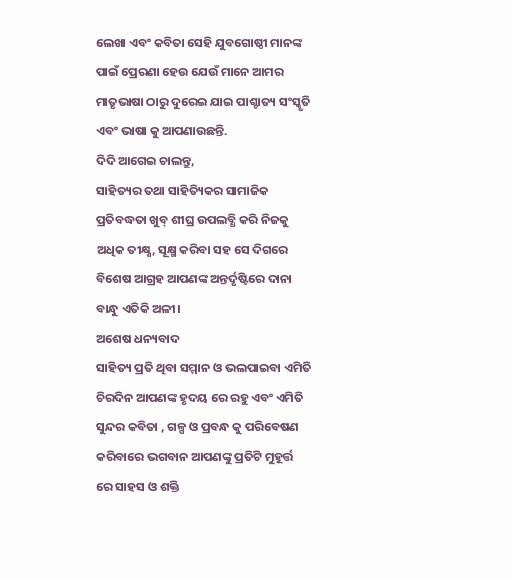ଲେଖା ଏବଂ କବିତା ସେହି ଯୁବଗୋଷ୍ଠୀ ମାନଙ୍କ ପାଇଁ ପ୍ରେରଣା ହେଉ ଯେଉଁ ମାନେ ଆମର ମାତୃଭାଷା ଠାରୁ ଦୁରେଇ ଯାଇ ପାଶ୍ଚାତ୍ୟ ସଂସ୍କୃତି ଏବଂ ଭାଷା କୁ ଆପଣାଉଛନ୍ତି.
ଦିଦି ଆଗେଇ ଚାଲନ୍ତୁ,
ସାହିତ୍ୟର ତଥା ସାହିତ୍ୟିକର ସାମାଜିକ ପ୍ରତିବଦ୍ଧତା ଖୁବ୍ ଶୀଘ୍ର ଉପଲବ୍ଧି କରି ନିଜକୁ ଅଧିକ ତୀକ୍ଷ୍ଣ, ସୂକ୍ଷ୍ମ କରିବା ସହ ସେ ଦିଗରେ ବିଶେଷ ଆଗ୍ରହ ଆପଣଙ୍କ ଅନ୍ତର୍ଦୃଷ୍ଟିରେ ଦାନା ବାନ୍ଧୁ ଏତିକି ଅଳୀ।
ଅଶେଷ ଧନ୍ୟବାଦ
ସାହିତ୍ୟ ପ୍ରତି ଥିବା ସମ୍ମାନ ଓ ଭଲପାଇବା ଏମିତି ଚିରଦିନ ଆପଣଙ୍କ ହୃଦୟ ରେ ରହୁ ଏବଂ ଏମିତି ସୁନ୍ଦର କବିତା , ଗଳ୍ପ ଓ ପ୍ରବନ୍ଧ କୁ ପରିବେଷଣ କରିବାରେ ଭଗବାନ ଆପଣଙ୍କୁ ପ୍ରତିଟି ମୁହୂର୍ତ୍ତ ରେ ସାହସ ଓ ଶକ୍ତି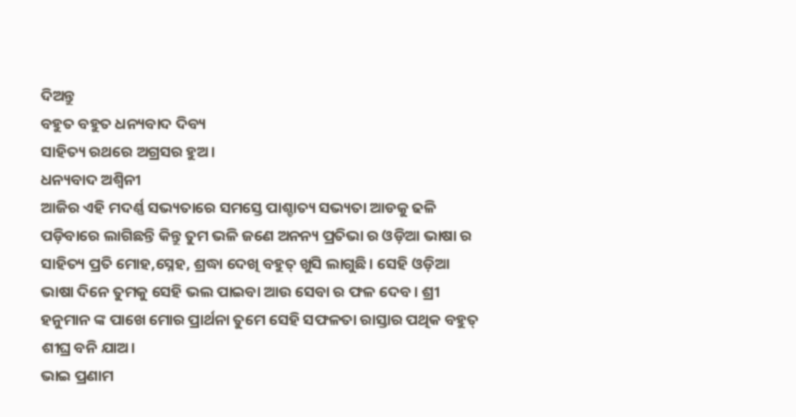ଦିଅନ୍ତୁ
ବହୁତ ବହୁତ ଧନ୍ୟବାଦ ଦିବ୍ୟ
ସାହିତ୍ୟ ରଥରେ ଅଗ୍ରସର ହୁଅ।
ଧନ୍ୟବାଦ ଅଶ୍ଵିନୀ
ଆଜିର ଏହି ମଦର୍ଣ୍ଣ ସଭ୍ୟତାରେ ସମସ୍ତେ ପାଶ୍ଚାତ୍ୟ ସଭ୍ୟତା ଆଡକୁ ଢଳି ପଡ଼ିବାରେ ଲାଗିଛନ୍ତି କିନ୍ତୁ ତୁମ ଭଳି ଜଣେ ଅନନ୍ୟ ପ୍ରତିଭା ର ଓଡ଼ିଆ ଭାଷା ର ସାହିତ୍ୟ ପ୍ରତି ମୋହ,ସ୍ନେହ, ଶ୍ରଦ୍ଧା ଦେଖି ବହୁତ୍ ଖୁସି ଲାଗୁଛି। ସେହି ଓଡ଼ିଆ ଭାଷା ଦିନେ ତୁମକୁ ସେହି ଭଲ ପାଇବା ଆଉ ସେବା ର ଫଳ ଦେବ। ଶ୍ରୀ ହନୁମାନ ଙ୍କ ପାଖେ ମୋର ପ୍ରାର୍ଥନା ତୁମେ ସେହି ସଫଳତା ରାସ୍ତାର ପଥିକ ବହୁତ୍ ଶୀଘ୍ର ବନି ଯାଅ।
ଭାଇ ପ୍ରଣାମ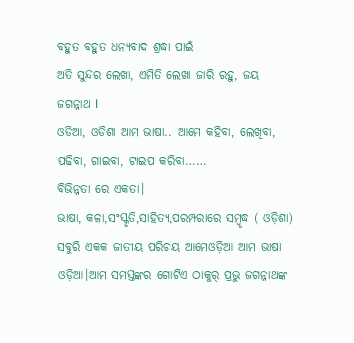ବହୁତ ବହୁତ ଧନ୍ୟବାଦ ଶ୍ରଦ୍ଧା ପାଇଁ
ଅତି ସୁନ୍ଦର ଲେଖା, ଏମିତି ଲେଖା ଜାରି ରହୁ, ଜୟ ଜଗନ୍ନାଥ l
ଓଡିଆ, ଓଡିଶା ଆମ ଭାଷା.. ଆମେ କହିବା, ଲେଖିବା, ପଢିବା, ଗାଇବା, ଟାଇପ କରିବା……
ବିଭିନ୍ନତା ରେ ଏକତା।
ଭାଷା, କଳା,ସଂସ୍କୃତି,ସାହିତ୍ୟ,ପରମ୍ପରାରେ ସମ୍ବୃଦ୍ଧ ( ଓଡ଼ିଶା) ସବୁରି ଏକକ ଜାତୀୟ ପରିଚୟ ଆମେଓଡ଼ିଆ ଆମ ଭାଷା ଓଡ଼ିଆ।ଆମ ସମସ୍ତଙ୍କର ଗୋଟିଏ ଠାକୁର୍ ପ୍ରଭୁ ଜଗନ୍ନାଥଙ୍କ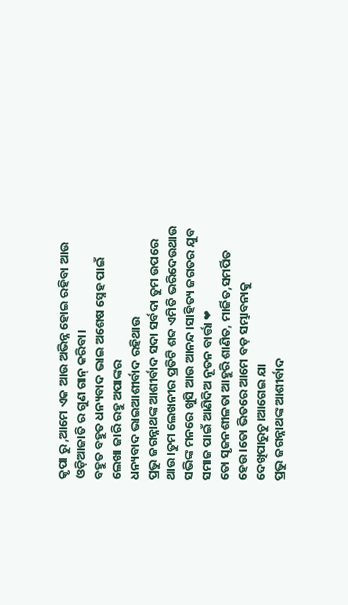କୃପା ରୁ ,ଆମେ ଏକ ଆଉ ଅଭିନ୍ନ ହୋଇ ରହିବା ଆଉ ଓଡ଼ିଆଜାତି ର ଗୁଣ ଗାନ୍ କରିବା।
ବହୁତ ବହୁତ ଧନ୍ୟବାଦ ଭାଇ ଅଶେଷ ସ୍ନେହ ପାଇଁ
ଲେଖା ଜାରି ରହୁ ଅପାଙ୍କର
ଧନ୍ୟବାଦ ଭାଇଆଶୀର୍ବାଦ ରହିଥାଉ
ପ୍ରଭୁ ଜଗନ୍ନାଥଙ୍କ ଆଶୀର୍ବାଦ ସଦା ସର୍ବଦା ତୁମ ଉପରେ ଥାଉ।ତୁମ ଲେଖନୀର ପ୍ରତିଟି ଶବ୍ଦ ଏମିତି ଭରିଦେଉଥାଉ ସଭିଙ୍କ ମନରେ ଖୁସି ଆଉ ଆନନ୍ଦ।ସାହିତ୍ୟ ଜଗତର ଯୁବ ସମାଜ ପାଇଁ ଆଣିଦିଅ ନୂତନ ବାର୍ତ୍ତା ❤
ତୋ ସୃଜନଶୀଳତା ଆହୁରି ଶାଣିତ, ମାର୍ଜିତ,ସମର୍ପିତ ହେଉ।ତୋ ଭିତରେ ଆମେ ବଡ଼ ସମ୍ଭାବନାକୁ ଦେଖିପାରୁଚୁ।ଆଗେଇ ଯା
ପ୍ରଭୁ ଜଗନ୍ନାଥଙ୍କ ଆଶୀର୍ବାଦ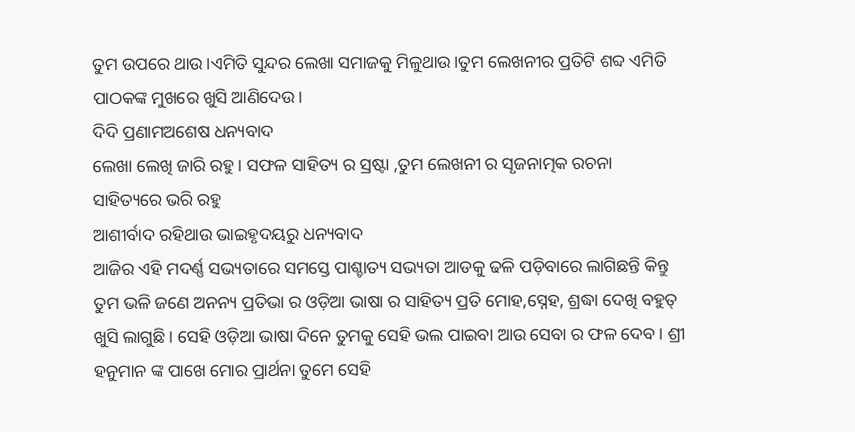ତୁମ ଉପରେ ଥାଉ।ଏମିତି ସୁନ୍ଦର ଲେଖା ସମାଜକୁ ମିଳୁଥାଉ।ତୁମ ଲେଖନୀର ପ୍ରତିଟି ଶବ୍ଦ ଏମିତି ପାଠକଙ୍କ ମୁଖରେ ଖୁସି ଆଣିଦେଉ।
ଦିଦି ପ୍ରଣାମଅଶେଷ ଧନ୍ୟବାଦ
ଲେଖା ଲେଖି ଜାରି ରହୁ । ସଫଳ ସାହିତ୍ୟ ର ସ୍ରଷ୍ଟା ,ତୁମ ଲେଖନୀ ର ସୃଜନାତ୍ମକ ରଚନା ସାହିତ୍ୟରେ ଭରି ରହୁ
ଆଶୀର୍ବାଦ ରହିଥାଉ ଭାଇହୃଦୟରୁ ଧନ୍ୟବାଦ
ଆଜିର ଏହି ମଦର୍ଣ୍ଣ ସଭ୍ୟତାରେ ସମସ୍ତେ ପାଶ୍ଚାତ୍ୟ ସଭ୍ୟତା ଆଡକୁ ଢଳି ପଡ଼ିବାରେ ଲାଗିଛନ୍ତି କିନ୍ତୁ ତୁମ ଭଳି ଜଣେ ଅନନ୍ୟ ପ୍ରତିଭା ର ଓଡ଼ିଆ ଭାଷା ର ସାହିତ୍ୟ ପ୍ରତି ମୋହ,ସ୍ନେହ, ଶ୍ରଦ୍ଧା ଦେଖି ବହୁତ୍ ଖୁସି ଲାଗୁଛି। ସେହି ଓଡ଼ିଆ ଭାଷା ଦିନେ ତୁମକୁ ସେହି ଭଲ ପାଇବା ଆଉ ସେବା ର ଫଳ ଦେବ। ଶ୍ରୀ ହନୁମାନ ଙ୍କ ପାଖେ ମୋର ପ୍ରାର୍ଥନା ତୁମେ ସେହି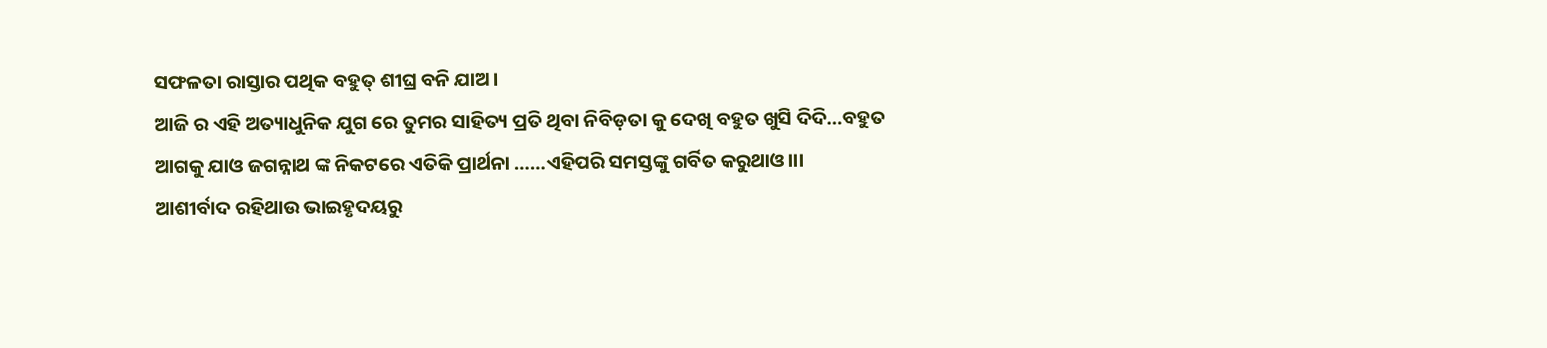ସଫଳତା ରାସ୍ତାର ପଥିକ ବହୁତ୍ ଶୀଘ୍ର ବନି ଯାଅ।
ଆଜି ର ଏହି ଅତ୍ୟାଧୁନିକ ଯୁଗ ରେ ତୁମର ସାହିତ୍ୟ ପ୍ରତି ଥିବା ନିବିଡ଼ତା କୁ ଦେଖି ବହୁତ ଖୁସି ଦିଦି…ବହୁତ ଆଗକୁ ଯାଓ ଜଗନ୍ନାଥ ଙ୍କ ନିକଟରେ ଏତିକି ପ୍ରାର୍ଥନା ……ଏହିପରି ସମସ୍ତଙ୍କୁ ଗର୍ବିତ କରୁଥାଓ।।।
ଆଶୀର୍ବାଦ ରହିଥାଉ ଭାଇହୃଦୟରୁ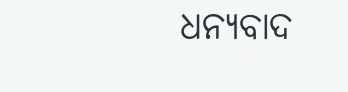ଧନ୍ୟବାଦ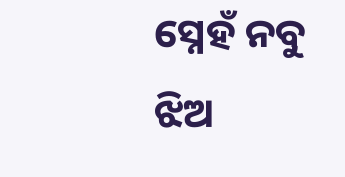ସ୍ନେହଁ ନବୁ ଝିଅ